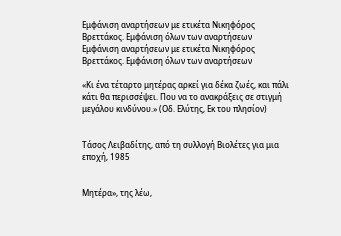Εμφάνιση αναρτήσεων με ετικέτα Νικηφόρος Βρεττάκος. Εμφάνιση όλων των αναρτήσεων
Εμφάνιση αναρτήσεων με ετικέτα Νικηφόρος Βρεττάκος. Εμφάνιση όλων των αναρτήσεων

«Κι ένα τέταρτο μητέρας αρκεί για δέκα ζωές, και πάλι κάτι θα περισσέψει. Που να το ανακράξεις σε στιγμή μεγάλου κινδύνου.» (Οδ. Ελύτης, Εκ του πλησίον)


Τάσος Λειβαδίτης, από τη συλλογή Βιολέτες για μια εποχή, 1985


Μητέρα», της λέω,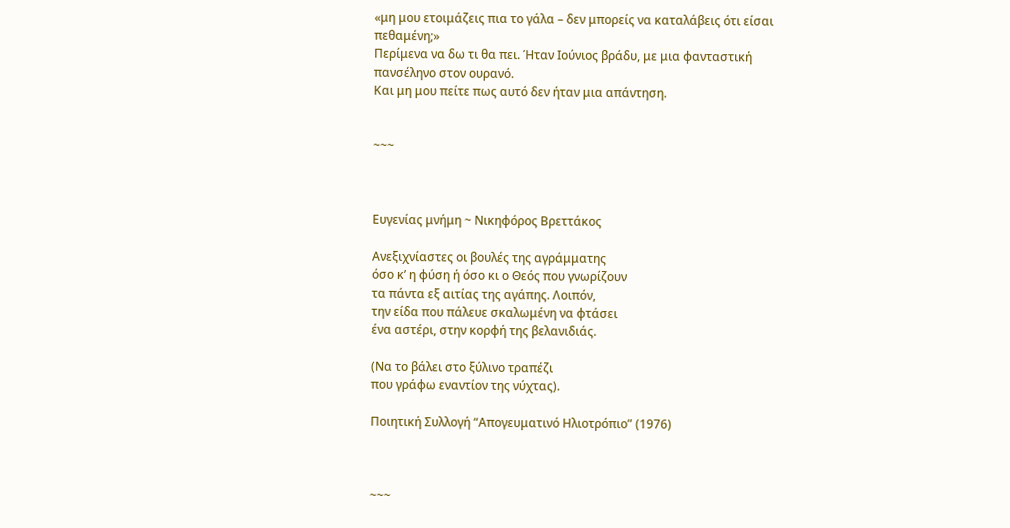«μη μου ετοιμάζεις πια το γάλα – δεν μπορείς να καταλάβεις ότι είσαι πεθαμένη;»
Περίμενα να δω τι θα πει. Ήταν Ιούνιος βράδυ, με μια φανταστική πανσέληνο στον ουρανό.
Και μη μου πείτε πως αυτό δεν ήταν μια απάντηση.


~~~



Ευγενίας μνήμη ~ Νικηφόρος Βρεττάκος

Ανεξιχνίαστες οι βουλές της αγράμματης
όσο κ’ η φύση ή όσο κι ο Θεός που γνωρίζουν
τα πάντα εξ αιτίας της αγάπης. Λοιπόν,
την είδα που πάλευε σκαλωμένη να φτάσει
ένα αστέρι, στην κορφή της βελανιδιάς.

(Να το βάλει στο ξύλινο τραπέζι
που γράφω εναντίον της νύχτας).

Ποιητική Συλλογή “Απογευματινό Ηλιοτρόπιο” (1976)



~~~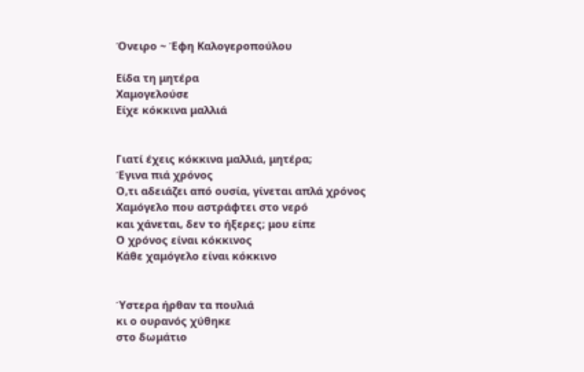Όνειρο ~ Έφη Καλογεροπούλου

Είδα τη μητέρα
Χαμογελούσε
Είχε κόκκινα μαλλιά


Γιατί έχεις κόκκινα μαλλιά, μητέρα;
Έγινα πιά χρόνος
Ο,τι αδειάζει από ουσία, γίνεται απλά χρόνος
Χαμόγελο που αστράφτει στο νερό
και χάνεται, δεν το ήξερες; μου είπε
Ο χρόνος είναι κόκκινος
Κάθε χαμόγελο είναι κόκκινο


Ύστερα ήρθαν τα πουλιά
κι ο ουρανός χύθηκε
στο δωμάτιο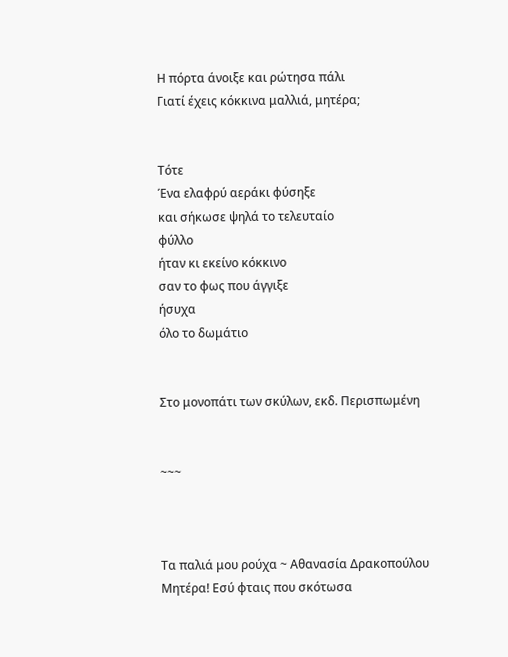Η πόρτα άνοιξε και ρώτησα πάλι
Γιατί έχεις κόκκινα μαλλιά, μητέρα;


Τότε
Ένα ελαφρύ αεράκι φύσηξε
και σήκωσε ψηλά το τελευταίο
φύλλο
ήταν κι εκείνο κόκκινο
σαν το φως που άγγιξε
ήσυχα
όλο το δωμάτιο


Στο μονοπάτι των σκύλων, εκδ. Περισπωμένη


~~~



Τα παλιά μου ρούχα ~ Αθανασία Δρακοπούλου
Μητέρα! Εσύ φταις που σκότωσα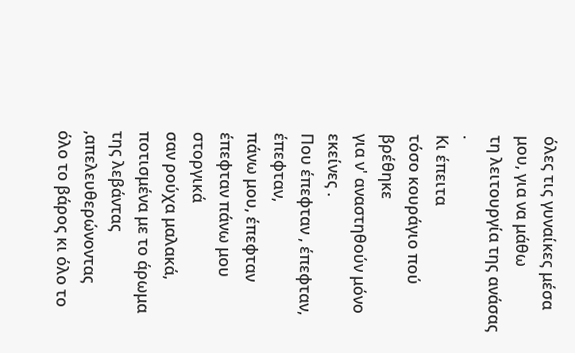όλες τις γυναίκες μέσα μου, για να μάθω
τη λειτουργία της ανάσας .
Κι έπειτα
τόσο κουράγιο πού βρέθηκε
για ν' αναστηθούν μόνο εκείνες .
Που έπεφταν , έπεφταν, έπεφταν,
πάνω μου, έπεφταν
έπεφταν πάνω μου στοργικά
σαν ρούχα μαλακά, ποτισμένα με το άρωμα
της λεβάντας ,απελευθερώνοντας
όλο το βάρος κι όλο το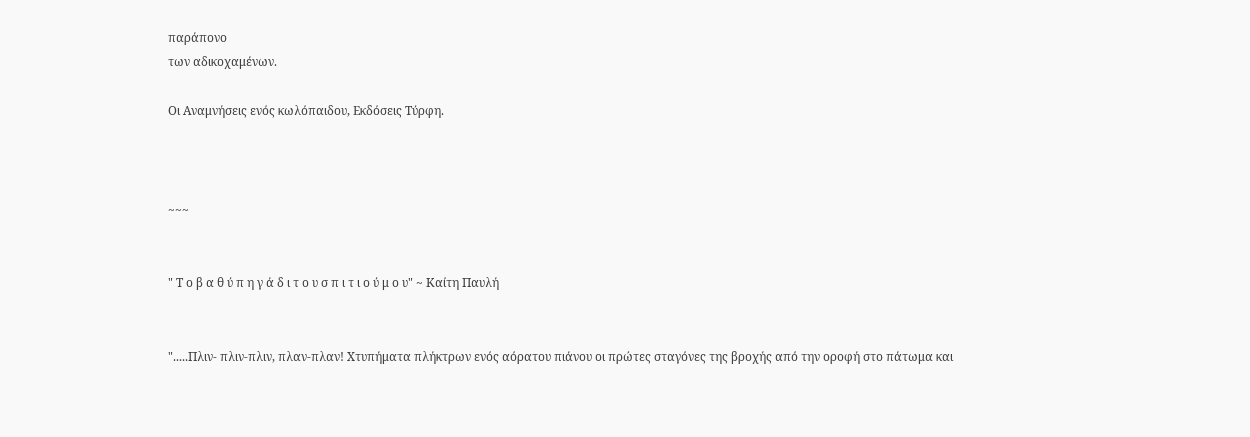παράπονο
των αδικοχαμένων.

Οι Αναμνήσεις ενός κωλόπαιδου, Εκδόσεις Τύρφη.



~~~


" Τ ο β α θ ύ π η γ ά δ ι τ ο υ σ π ι τ ι ο ύ μ ο υ" ~ Καίτη Παυλή


".....Πλιν- πλιν-πλιν, πλαν-πλαν! Χτυπήματα πλήκτρων ενός αόρατου πιάνου οι πρώτες σταγόνες της βροχής από την οροφή στο πάτωμα και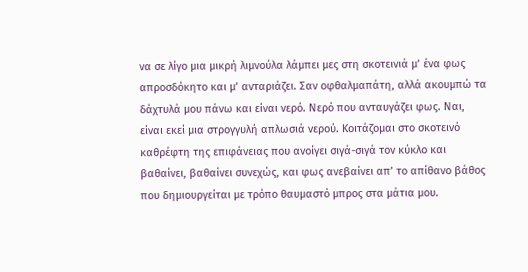να σε λίγο μια μικρή λιμνούλα λάμπει μες στη σκοτεινιά μ’ ένα φως απροσδόκητο και μ’ ανταριάζει. Σαν οφθαλμαπάτη, αλλά ακουμπώ τα δάχτυλά μου πάνω και είναι νερό. Νερό που ανταυγάζει φως. Ναι, είναι εκεί μια στρογγυλή απλωσιά νερού. Κοιτάζομαι στο σκοτεινό καθρέφτη της επιφάνειας που ανοίγει σιγά-σιγά τον κύκλο και βαθαίνει, βαθαίνει συνεχώς, και φως ανεβαίνει απ’ το απίθανο βάθος που δημιουργείται με τρόπο θαυμαστό μπρος στα μάτια μου.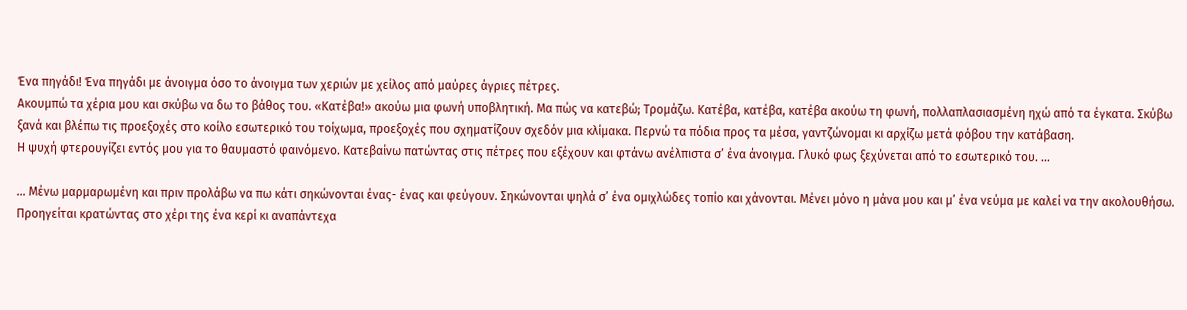Ένα πηγάδι! Ένα πηγάδι με άνοιγμα όσο το άνοιγμα των χεριών με χείλος από μαύρες άγριες πέτρες.
Ακουμπώ τα χέρια μου και σκύβω να δω το βάθος του. «Κατέβα!» ακούω μια φωνή υποβλητική. Μα πώς να κατεβώ; Τρομάζω. Κατέβα, κατέβα, κατέβα ακούω τη φωνή, πολλαπλασιασμένη ηχώ από τα έγκατα. Σκύβω ξανά και βλέπω τις προεξοχές στο κοίλο εσωτερικό του τοίχωμα, προεξοχές που σχηματίζουν σχεδόν μια κλίμακα. Περνώ τα πόδια προς τα μέσα, γαντζώνομαι κι αρχίζω μετά φόβου την κατάβαση.
Η ψυχή φτερουγίζει εντός μου για το θαυμαστό φαινόμενο. Κατεβαίνω πατώντας στις πέτρες που εξέχουν και φτάνω ανέλπιστα σ’ ένα άνοιγμα. Γλυκό φως ξεχύνεται από το εσωτερικό του. ...

... Μένω μαρμαρωμένη και πριν προλάβω να πω κάτι σηκώνονται ένας- ένας και φεύγουν. Σηκώνονται ψηλά σ’ ένα ομιχλώδες τοπίο και χάνονται. Μένει μόνο η μάνα μου και μ’ ένα νεύμα με καλεί να την ακολουθήσω. Προηγείται κρατώντας στο χέρι της ένα κερί κι αναπάντεχα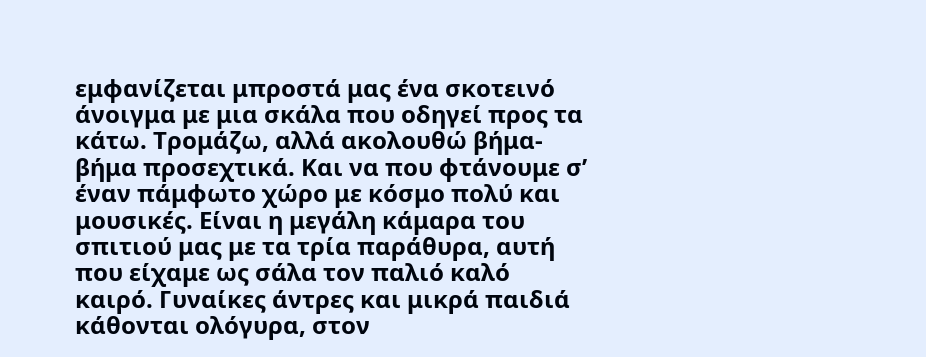εμφανίζεται μπροστά μας ένα σκοτεινό άνοιγμα με μια σκάλα που οδηγεί προς τα κάτω. Τρομάζω, αλλά ακολουθώ βήμα-βήμα προσεχτικά. Και να που φτάνουμε σ’ έναν πάμφωτο χώρο με κόσμο πολύ και μουσικές. Είναι η μεγάλη κάμαρα του σπιτιού μας με τα τρία παράθυρα, αυτή που είχαμε ως σάλα τον παλιό καλό καιρό. Γυναίκες άντρες και μικρά παιδιά κάθονται ολόγυρα, στον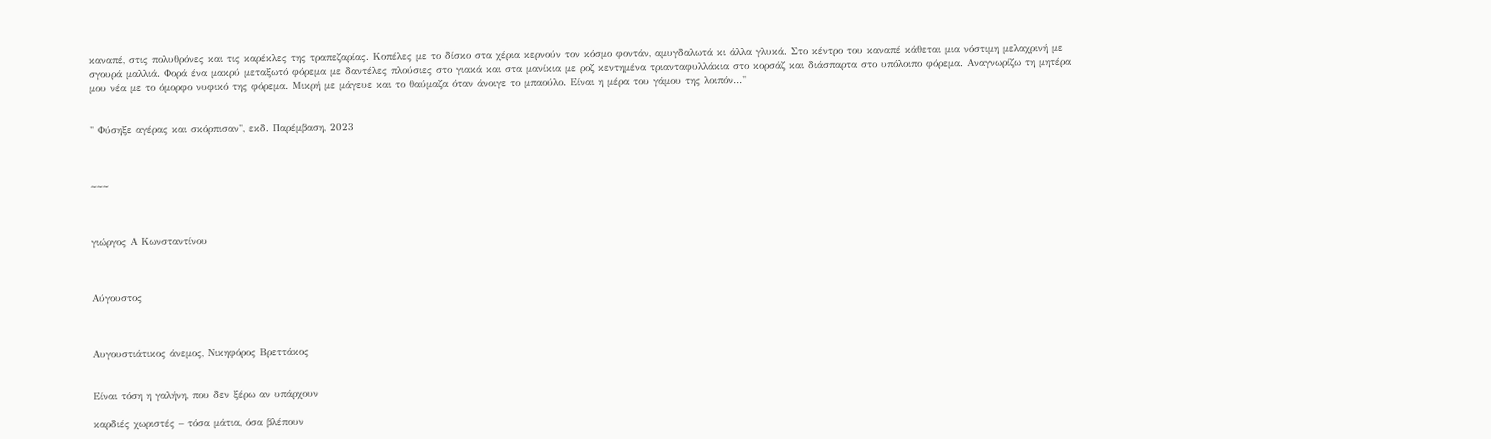καναπέ, στις πολυθρόνες και τις καρέκλες της τραπεζαρίας. Κοπέλες με το δίσκο στα χέρια κερνούν τον κόσμο φοντάν, αμυγδαλωτά κι άλλα γλυκά. Στο κέντρο του καναπέ κάθεται μια νόστιμη μελαχρινή με σγουρά μαλλιά. Φορά ένα μακρύ μεταξωτό φόρεμα με δαντέλες πλούσιες στο γιακά και στα μανίκια με ροζ κεντημένα τριανταφυλλάκια στο κορσάζ και διάσπαρτα στο υπόλοιπο φόρεμα. Αναγνωρίζω τη μητέρα μου νέα με το όμορφο νυφικό της φόρεμα. Μικρή με μάγευε και το θαύμαζα όταν άνοιγε το μπαούλο. Είναι η μέρα του γάμου της λοιπόν..."


" Φύσηξε αγέρας και σκόρπισαν", εκδ. Παρέμβαση, 2023



~~~



γιώργος Α Κωνσταντίνου



Αύγουστος



Αυγουστιάτικος άνεμος, Νικηφόρος Βρεττάκος


Είναι τόση η γαλήνη, που δεν ξέρω αν υπάρχουν

καρδιές χωριστές – τόσα μάτια, όσα βλέπουν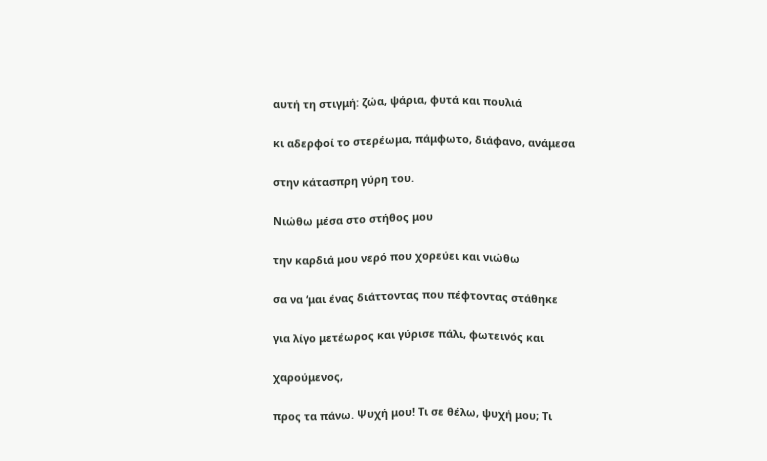αυτή τη στιγμή: ζώα, ψάρια, φυτά και πουλιά

κι αδερφοί το στερέωμα, πάμφωτο, διάφανο, ανάμεσα

στην κάτασπρη γύρη του.

Νιώθω μέσα στο στήθος μου

την καρδιά μου νερό που χορεύει και νιώθω

σα να ‘μαι ένας διάττοντας που πέφτοντας στάθηκε

για λίγο μετέωρος και γύρισε πάλι, φωτεινός και

χαρούμενος,

προς τα πάνω. Ψυχή μου! Τι σε θέλω, ψυχή μου; Τι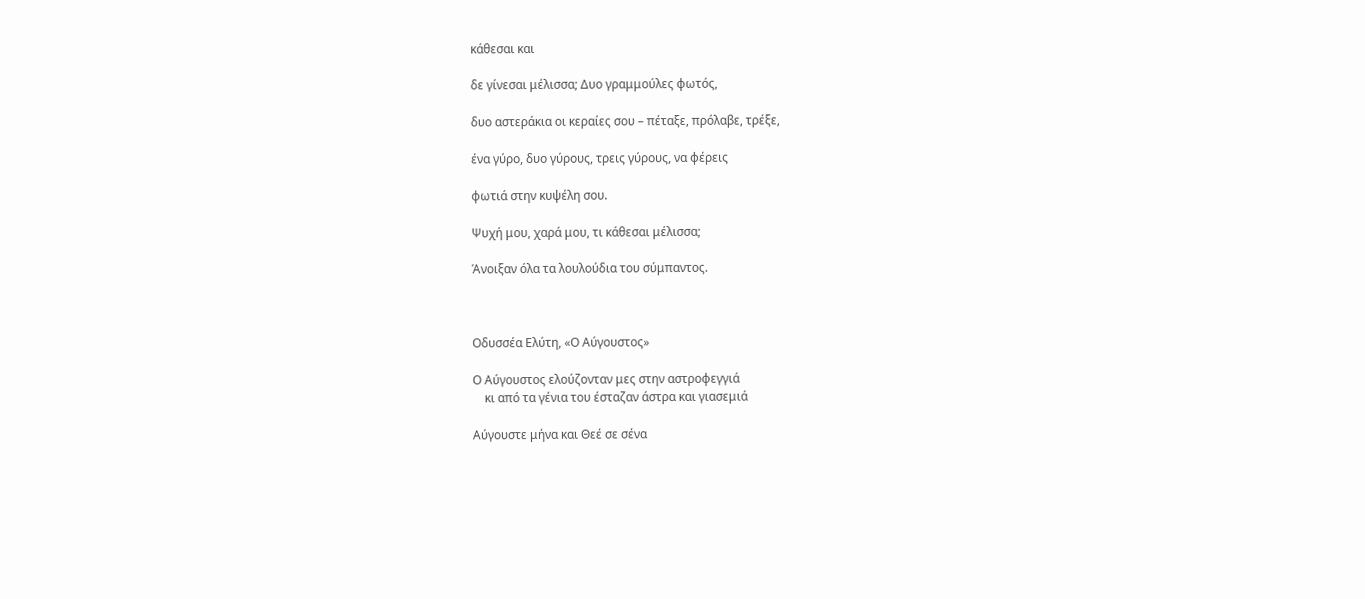κάθεσαι και

δε γίνεσαι μέλισσα; Δυο γραμμούλες φωτός,

δυο αστεράκια οι κεραίες σου – πέταξε, πρόλαβε, τρέξε,

ένα γύρο, δυο γύρους, τρεις γύρους, να φέρεις

φωτιά στην κυψέλη σου.

Ψυχή μου, χαρά μου, τι κάθεσαι μέλισσα;

Άνοιξαν όλα τα λουλούδια του σύμπαντος.



Οδυσσέα Ελύτη, «Ο Αύγουστος»

Ο Αύγουστος ελούζονταν μες στην αστροφεγγιά
    κι από τα γένια του έσταζαν άστρα και γιασεμιά

Αύγουστε μήνα και Θεέ σε σένα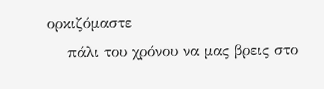ορκιζόμαστε
    πάλι του χρόνου να μας βρεις στο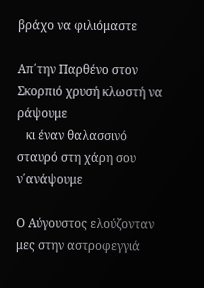βράχο να φιλιόμαστε

Απ΄την Παρθένο στον Σκορπιό χρυσή κλωστή να ράψουμε
   κι έναν θαλασσινό σταυρό στη χάρη σου ν΄ανάψουμε

Ο Αύγουστος ελούζονταν μες στην αστροφεγγιά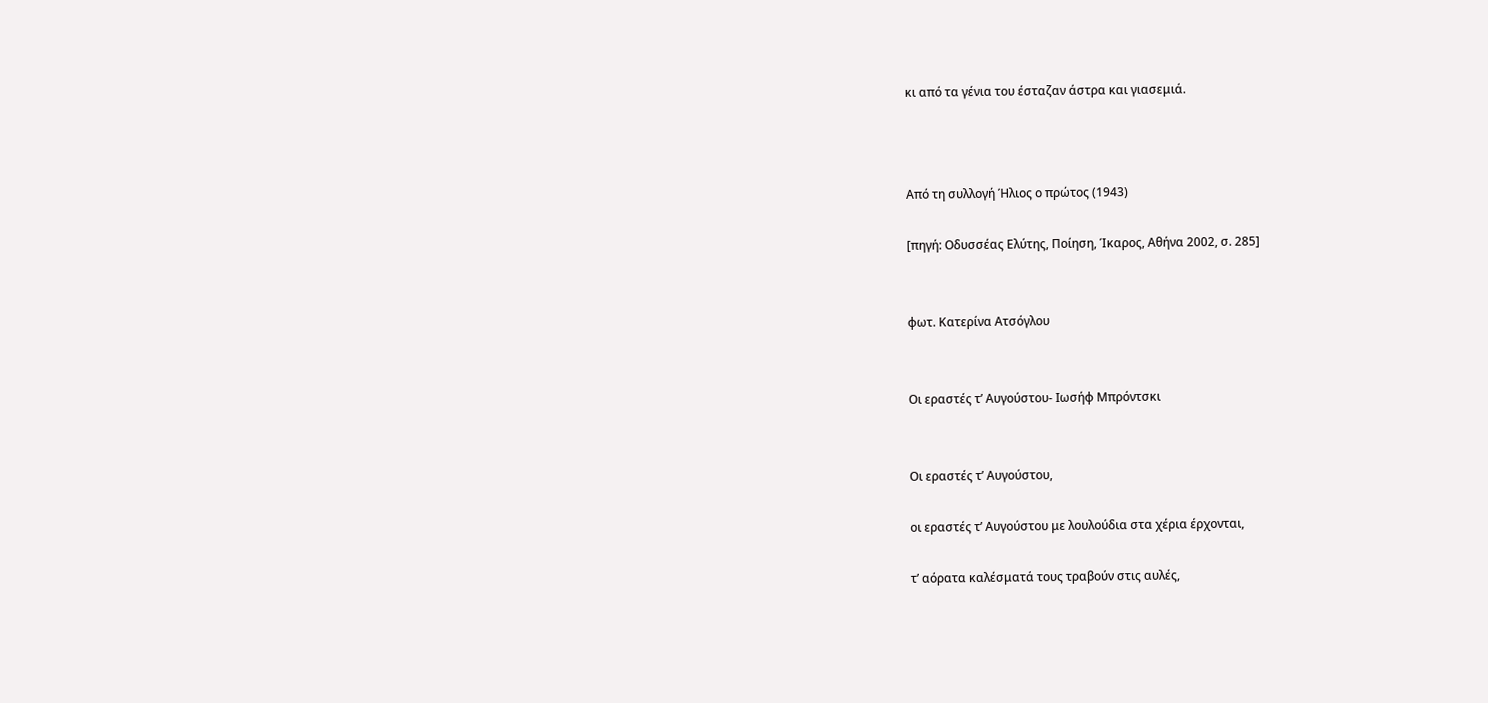κι από τα γένια του έσταζαν άστρα και γιασεμιά.



Από τη συλλογή Ήλιος ο πρώτος (1943)

[πηγή: Οδυσσέας Ελύτης, Ποίηση, Ίκαρος, Αθήνα 2002, σ. 285]


φωτ. Κατερίνα Ατσόγλου


Οι εραστές τ’ Αυγούστου- Ιωσήφ Μπρόντσκι


Οι εραστές τ’ Αυγούστου,

οι εραστές τ’ Αυγούστου με λουλούδια στα χέρια έρχονται,

τ’ αόρατα καλέσματά τους τραβούν στις αυλές,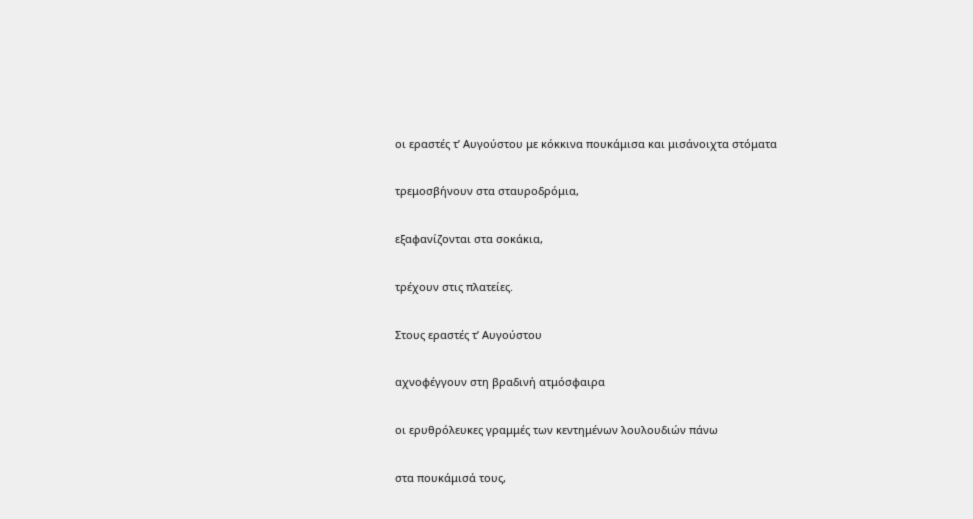οι εραστές τ’ Αυγούστου με κόκκινα πουκάμισα και μισάνοιχτα στόματα

τρεμοσβήνουν στα σταυροδρόμια,

εξαφανίζονται στα σοκάκια,

τρέχουν στις πλατείες.

Στους εραστές τ’ Αυγούστου

αχνοφέγγουν στη βραδινή ατμόσφαιρα

οι ερυθρόλευκες γραμμές των κεντημένων λουλουδιών πάνω

στα πουκάμισά τους,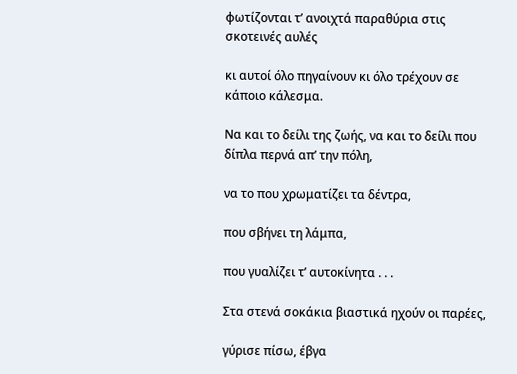φωτίζονται τ’ ανοιχτά παραθύρια στις σκοτεινές αυλές

κι αυτοί όλο πηγαίνουν κι όλο τρέχουν σε κάποιο κάλεσμα.

Να και το δείλι της ζωής, να και το δείλι που δίπλα περνά απ’ την πόλη,

να το που χρωματίζει τα δέντρα,

που σβήνει τη λάμπα,

που γυαλίζει τ’ αυτοκίνητα . . .

Στα στενά σοκάκια βιαστικά ηχούν οι παρέες,

γύρισε πίσω, έβγα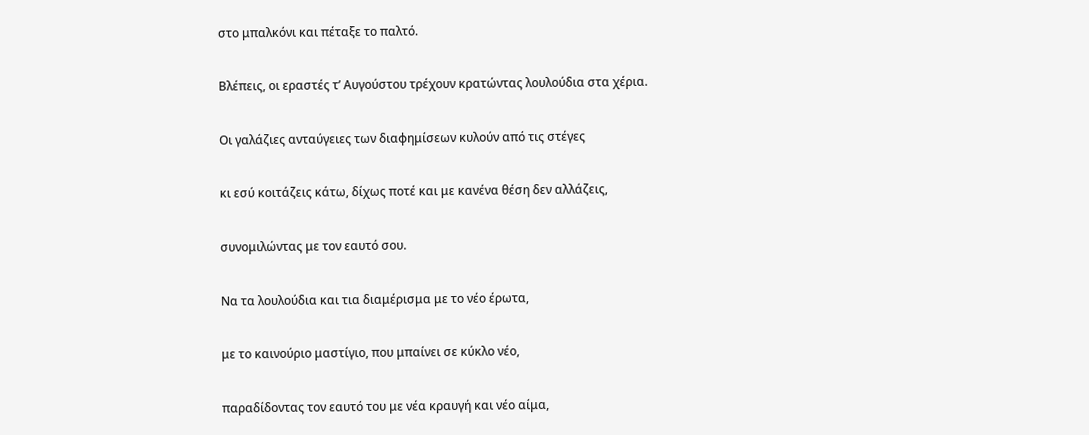στο μπαλκόνι και πέταξε το παλτό.

Βλέπεις, οι εραστές τ’ Αυγούστου τρέχουν κρατώντας λουλούδια στα χέρια.

Οι γαλάζιες ανταύγειες των διαφημίσεων κυλούν από τις στέγες

κι εσύ κοιτάζεις κάτω, δίχως ποτέ και με κανένα θέση δεν αλλάζεις,

συνομιλώντας με τον εαυτό σου.

Να τα λουλούδια και τια διαμέρισμα με το νέο έρωτα,

με το καινούριο μαστίγιο, που μπαίνει σε κύκλο νέο,

παραδίδοντας τον εαυτό του με νέα κραυγή και νέο αίμα,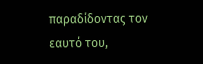παραδίδοντας τον εαυτό του,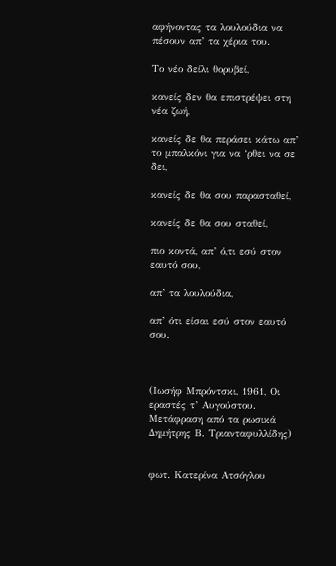αφήνοντας τα λουλούδια να πέσουν απ’ τα χέρια του.

Το νέο δείλι θορυβεί,

κανείς δεν θα επιστρέψει στη νέα ζωή,

κανείς δε θα περάσει κάτω απ’ το μπαλκόνι για να ‘ρθει να σε δει,

κανείς δε θα σου παρασταθεί,

κανείς δε θα σου σταθεί,

πιο κοντά, απ’ ό,τι εσύ στον εαυτό σου,

απ’ τα λουλούδια,

απ’ ότι είσαι εσύ στον εαυτό σου.



(Ιωσήφ Μπρόντσκι, 1961, Οι εραστές τ’ Αυγούστου. Μετάφραση από τα ρωσικά Δημήτρης Β. Τριανταφυλλίδης)


φωτ. Κατερίνα Ατσόγλου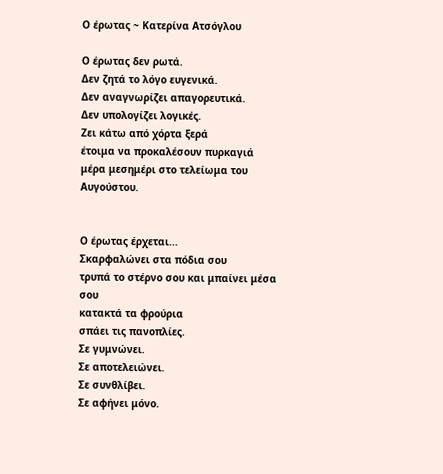Ο έρωτας ~ Κατερίνα Ατσόγλου

Ο έρωτας δεν ρωτά.
Δεν ζητά το λόγο ευγενικά.
Δεν αναγνωρίζει απαγορευτικά.
Δεν υπολογίζει λογικές.
Ζει κάτω από χόρτα ξερά
έτοιμα να προκαλέσουν πυρκαγιά
μέρα μεσημέρι στο τελείωμα του Αυγούστου.


Ο έρωτας έρχεται...
Σκαρφαλώνει στα πόδια σου
τρυπά το στέρνο σου και μπαίνει μέσα σου
κατακτά τα φρούρια
σπάει τις πανοπλίες.
Σε γυμνώνει.
Σε αποτελειώνει.
Σε συνθλίβει.
Σε αφήνει μόνο.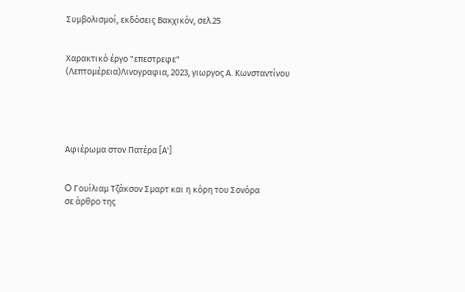Συμβολισμοί, εκδόσεις Βακχικόν, σελ.25


Χαρακτικό έργο "επεστρεφε"
(Λεπτομέρεια)Λινογραφια, 2023, γιωργος Α. Κωνσταντίνου





Αφιέρωμα στον Πατέρα [Α']


O Γουίλιαμ Τζάκσον Σμαρτ και η κόρη του Σονόρα
σε άρθρο της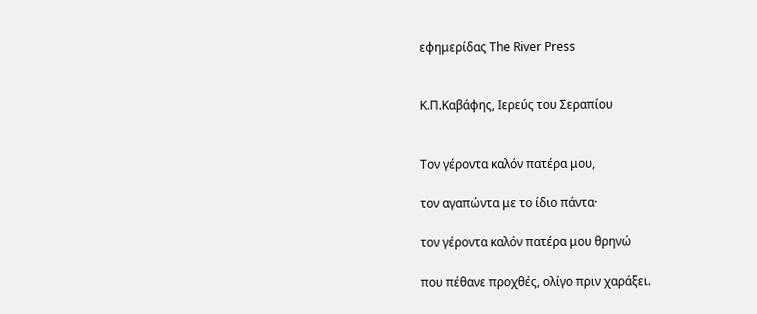εφημερίδας The River Press


Κ.Π.Καβάφης, Ιερεύς του Σεραπίου


Τον γέροντα καλόν πατέρα μου,

τον αγαπώντα με το ίδιο πάντα·

τον γέροντα καλόν πατέρα μου θρηνώ

που πέθανε προχθές, ολίγο πριν χαράξει.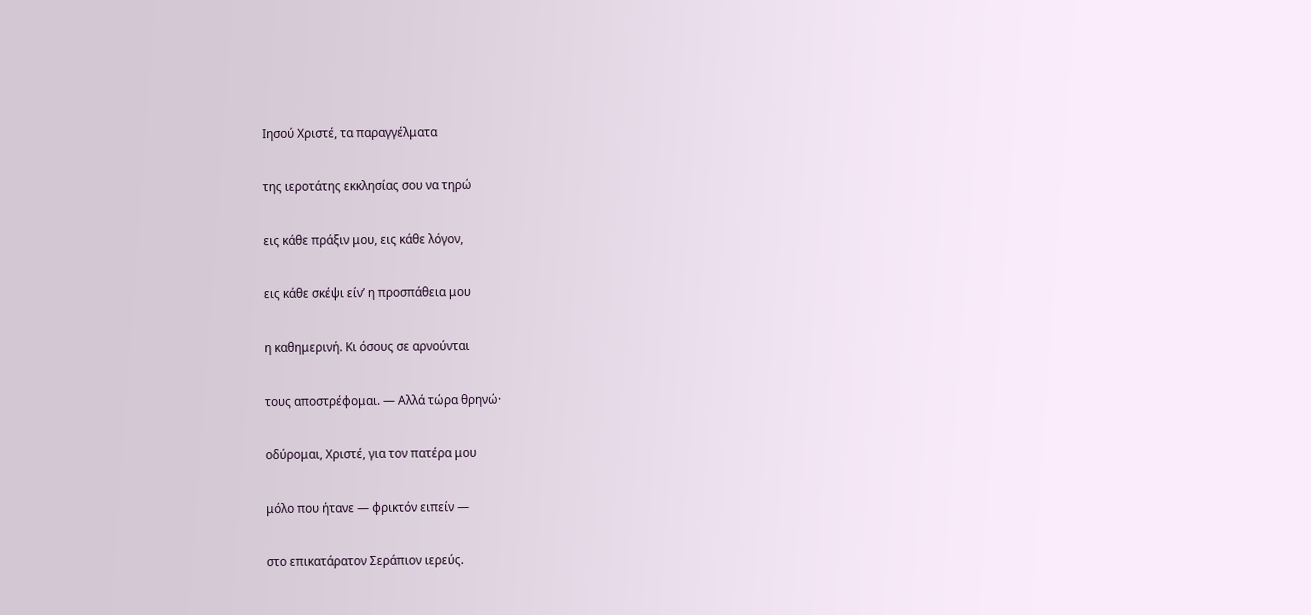Ιησού Χριστέ, τα παραγγέλματα

της ιεροτάτης εκκλησίας σου να τηρώ

εις κάθε πράξιν μου, εις κάθε λόγον,

εις κάθε σκέψι είν’ η προσπάθεια μου

η καθημερινή. Κι όσους σε αρνούνται

τους αποστρέφομαι. — Αλλά τώρα θρηνώ·

οδύρομαι, Χριστέ, για τον πατέρα μου

μόλο που ήτανε — φρικτόν ειπείν —

στο επικατάρατον Σεράπιον ιερεύς.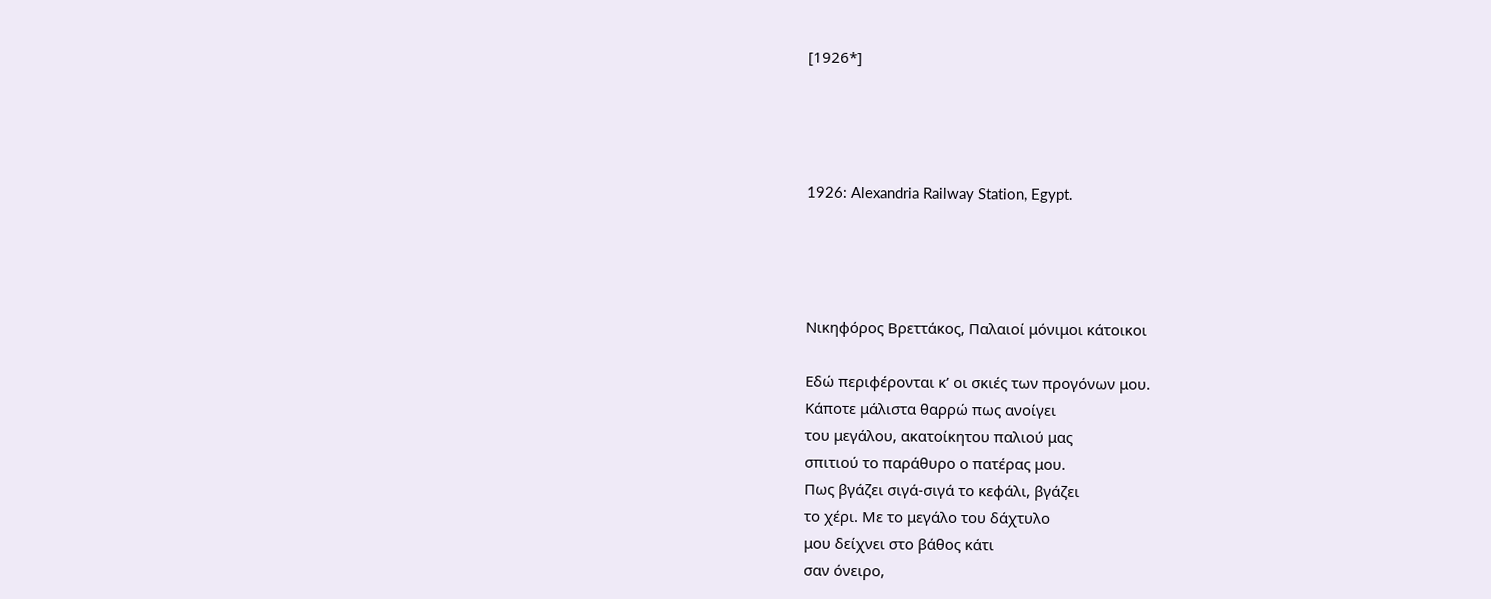[1926*]




1926: Alexandria Railway Station, Egypt.




Νικηφόρος Βρεττάκος, Παλαιοί μόνιμοι κάτοικοι

Εδώ περιφέρονται κ’ οι σκιές των προγόνων μου.
Κάποτε μάλιστα θαρρώ πως ανοίγει
του μεγάλου, ακατοίκητου παλιού μας
σπιτιού το παράθυρο ο πατέρας μου.
Πως βγάζει σιγά-σιγά το κεφάλι, βγάζει
το χέρι. Με το μεγάλο του δάχτυλο
μου δείχνει στο βάθος κάτι
σαν όνειρο,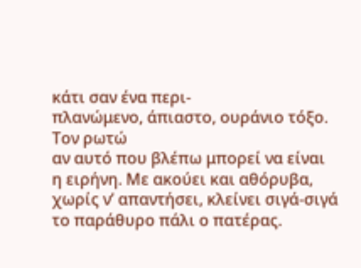κάτι σαν ένα περι-
πλανώμενο, άπιαστο, ουράνιο τόξο.
Τον ρωτώ
αν αυτό που βλέπω μπορεί να είναι
η ειρήνη. Με ακούει και αθόρυβα,
χωρίς ν’ απαντήσει, κλείνει σιγά-σιγά
το παράθυρο πάλι ο πατέρας.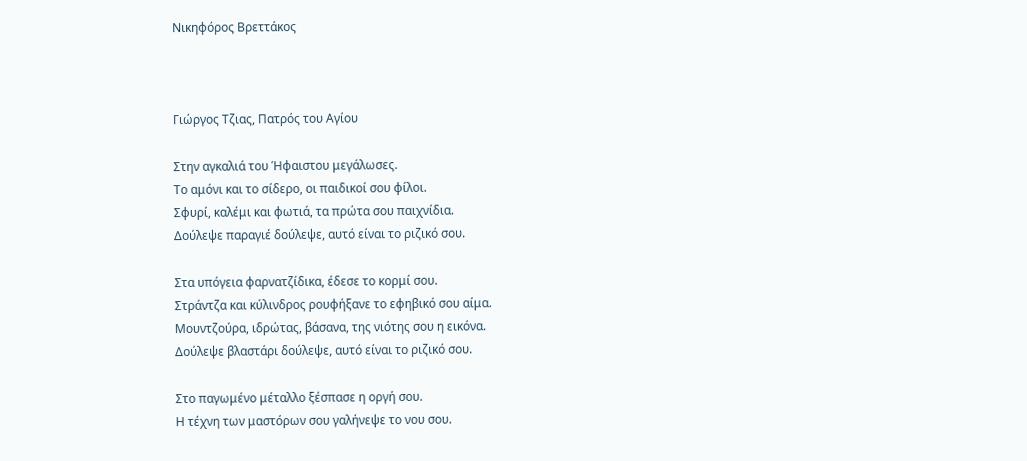Νικηφόρος Βρεττάκος



Γιώργος Τζιας, Πατρός του Αγίου

Στην αγκαλιά του Ήφαιστου μεγάλωσες.
Το αμόνι και το σίδερο, οι παιδικοί σου φίλοι.
Σφυρί, καλέμι και φωτιά, τα πρώτα σου παιχνίδια.
Δούλεψε παραγιέ δούλεψε, αυτό είναι το ριζικό σου.

Στα υπόγεια φαρνατζίδικα, έδεσε το κορμί σου.
Στράντζα και κύλινδρος ρουφήξανε το εφηβικό σου αίμα.
Μουντζούρα, ιδρώτας, βάσανα, της νιότης σου η εικόνα.
Δούλεψε βλαστάρι δούλεψε, αυτό είναι το ριζικό σου.

Στο παγωμένο μέταλλο ξέσπασε η οργή σου.
Η τέχνη των μαστόρων σου γαλήνεψε το νου σου.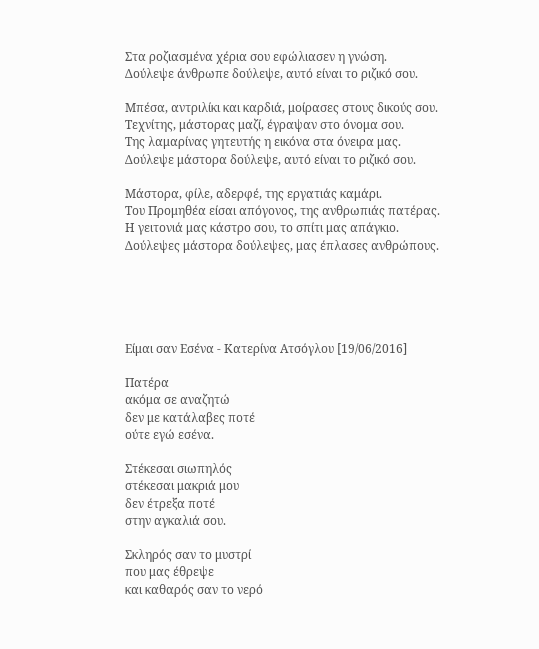Στα ροζιασμένα χέρια σου εφώλιασεν η γνώση.
Δούλεψε άνθρωπε δούλεψε, αυτό είναι το ριζικό σου.

Μπέσα, αντριλίκι και καρδιά, μοίρασες στους δικούς σου.
Τεχνίτης, μάστορας μαζί, έγραψαν στο όνομα σου.
Της λαμαρίνας γητευτής η εικόνα στα όνειρα μας.
Δούλεψε μάστορα δούλεψε, αυτό είναι το ριζικό σου.

Μάστορα, φίλε, αδερφέ, της εργατιάς καμάρι.
Του Προμηθέα είσαι απόγονος, της ανθρωπιάς πατέρας.
Η γειτονιά μας κάστρο σου, το σπίτι μας απάγκιο.
Δούλεψες μάστορα δούλεψες, μας έπλασες ανθρώπους.





Είμαι σαν Εσένα - Κατερίνα Ατσόγλου [19/06/2016]

Πατέρα
ακόμα σε αναζητώ
δεν με κατάλαβες ποτέ
ούτε εγώ εσένα.

Στέκεσαι σιωπηλός
στέκεσαι μακριά μου
δεν έτρεξα ποτέ
στην αγκαλιά σου.

Σκληρός σαν το μυστρί
που μας έθρεψε
και καθαρός σαν το νερό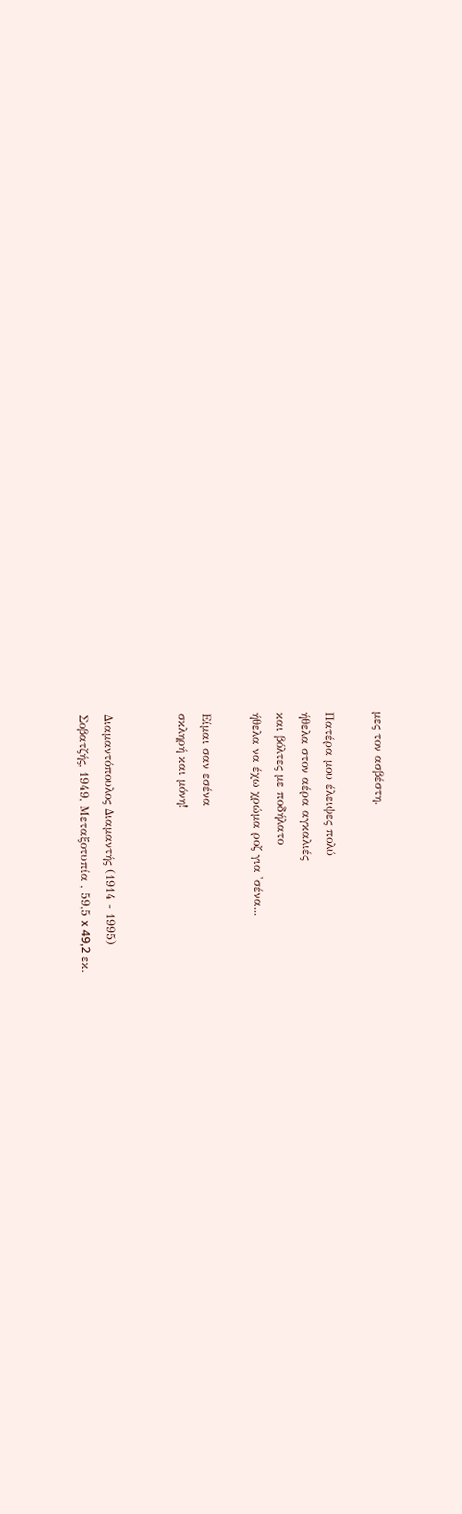μες τον ασβέστη.

Πατέρα μου έλειψες πολύ
ήθελα στον αέρα αγκαλιές
και βόλτες με ποδήλατο
ήθελα να έχω χρώμα ροζ για 'σένα...

Είμαι σαν εσένα
σκληρή και μόνη!


Διαμαντόπουλος Διαμαντής (1914 - 1995)
Σοβατζής, 1949, Μεταξοτυπία , 59,5 x 49,2 εκ.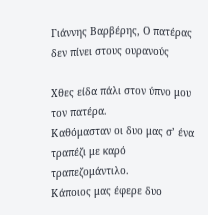Γιάννης Βαρβέρης, Ο πατέρας δεν πίνει στους ουρανούς

Χθες είδα πάλι στον ύπνο μου τον πατέρα.
Καθόμασταν οι δυο μας σ’ ένα τραπέζι με καρό τραπεζομάντιλο.
Κάποιος μας έφερε δυο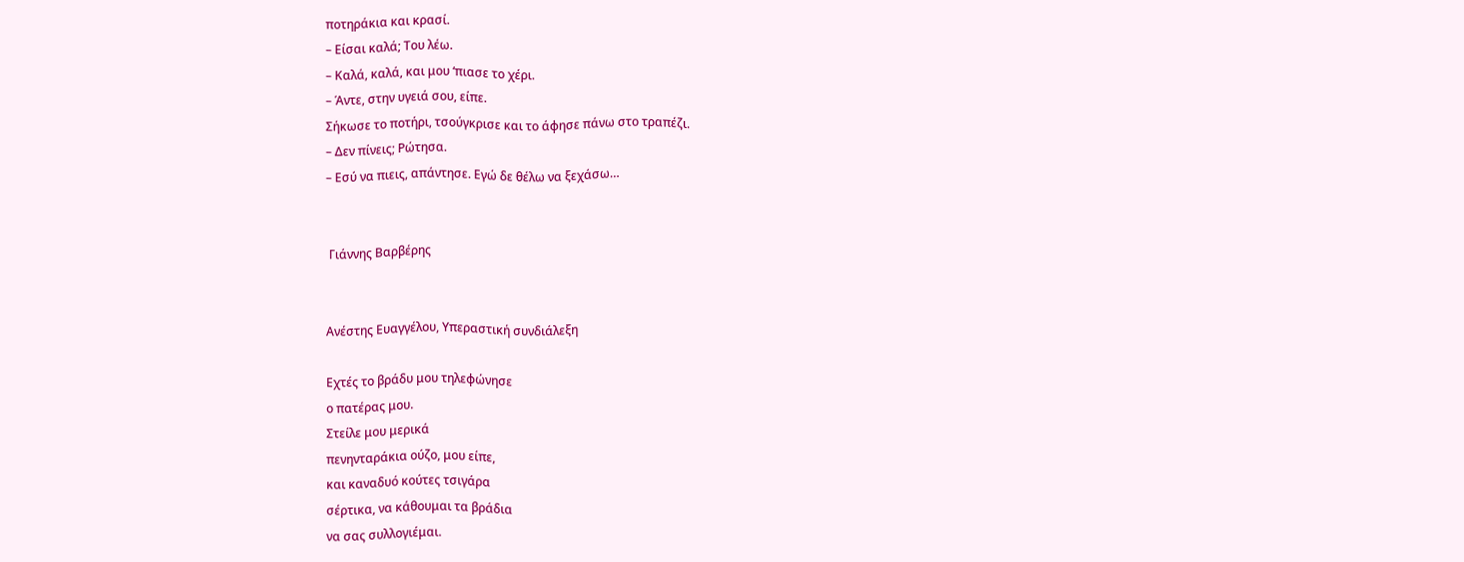ποτηράκια και κρασί.
– Είσαι καλά; Του λέω.
– Καλά, καλά, και μου ‘πιασε το χέρι.
– Άντε, στην υγειά σου, είπε.
Σήκωσε το ποτήρι, τσούγκρισε και το άφησε πάνω στο τραπέζι.
– Δεν πίνεις; Ρώτησα.
– Εσύ να πιεις, απάντησε. Εγώ δε θέλω να ξεχάσω…


 Γιάννης Βαρβέρης


Ανέστης Ευαγγέλου, Υπεραστική συνδιάλεξη

Εχτές το βράδυ μου τηλεφώνησε
ο πατέρας μου.
Στείλε μου μερικά
πενηνταράκια ούζο, μου είπε,
και καναδυό κούτες τσιγάρα
σέρτικα, να κάθουμαι τα βράδια
να σας συλλογιέμαι.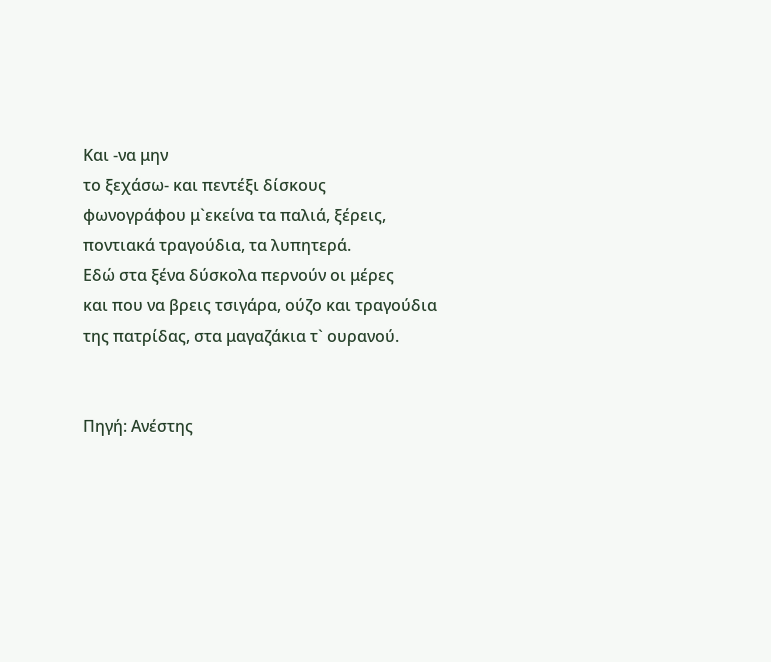Και -να μην
το ξεχάσω- και πεντέξι δίσκους
φωνογράφου μ`εκείνα τα παλιά, ξέρεις,
ποντιακά τραγούδια, τα λυπητερά.
Εδώ στα ξένα δύσκολα περνούν οι μέρες
και που να βρεις τσιγάρα, ούζο και τραγούδια
της πατρίδας, στα μαγαζάκια τ` ουρανού.


Πηγή: Ανέστης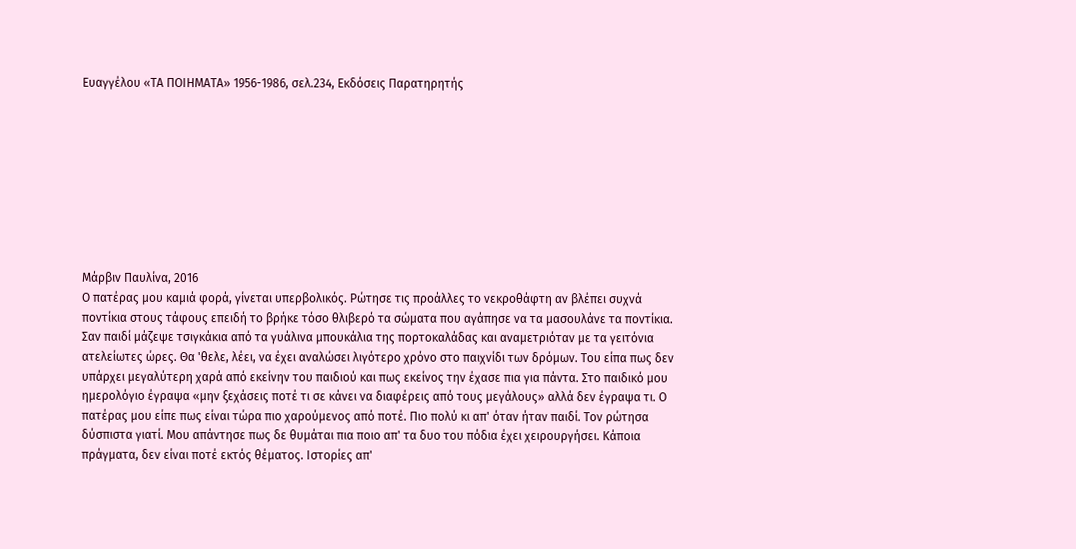Ευαγγέλου «ΤΑ ΠΟΙΗΜΑΤΑ» 1956-1986, σελ.234, Εκδόσεις Παρατηρητής









Μάρβιν Παυλίνα, 2016
Ο πατέρας μου καμιά φορά, γίνεται υπερβολικός. Ρώτησε τις προάλλες το νεκροθάφτη αν βλέπει συχνά ποντίκια στους τάφους επειδή το βρήκε τόσο θλιβερό τα σώματα που αγάπησε να τα μασουλάνε τα ποντίκια. Σαν παιδί μάζεψε τσιγκάκια από τα γυάλινα μπουκάλια της πορτοκαλάδας και αναμετριόταν με τα γειτόνια ατελείωτες ώρες. Θα 'θελε, λέει, να έχει αναλώσει λιγότερο χρόνο στο παιχνίδι των δρόμων. Του είπα πως δεν υπάρχει μεγαλύτερη χαρά από εκείνην του παιδιού και πως εκείνος την έχασε πια για πάντα. Στο παιδικό μου ημερολόγιο έγραψα «μην ξεχάσεις ποτέ τι σε κάνει να διαφέρεις από τους μεγάλους» αλλά δεν έγραψα τι. Ο πατέρας μου είπε πως είναι τώρα πιο χαρούμενος από ποτέ. Πιο πολύ κι απ' όταν ήταν παιδί. Τον ρώτησα δύσπιστα γιατί. Μου απάντησε πως δε θυμάται πια ποιο απ' τα δυο του πόδια έχει χειρουργήσει. Κάποια πράγματα, δεν είναι ποτέ εκτός θέματος. Ιστορίες απ'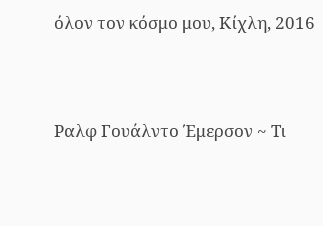όλον τον κόσμο μου, Κίχλη, 2016




Ραλφ Γουάλντο Έμερσον ~ Τι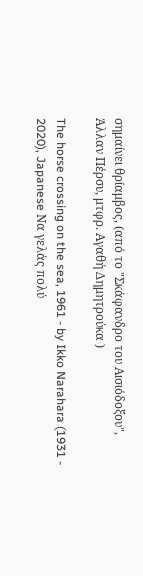σημαίνει θρίαμβος, (από το "Σκάφανδρο του Αισιόδοξου", Άλλαν Πέρσυ, μτφρ. Αγαθή Δημητρούκα )

The horse crossing on the sea, 1961 - by Ikko Narahara (1931 - 2020), Japanese Να γελάς πολύ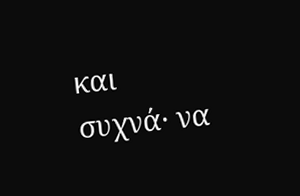και συχνά· να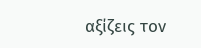αξίζεις τον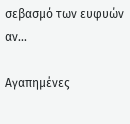σεβασμό των ευφυών αν...

Αγαπημένες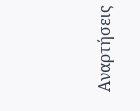Αναρτήσεις